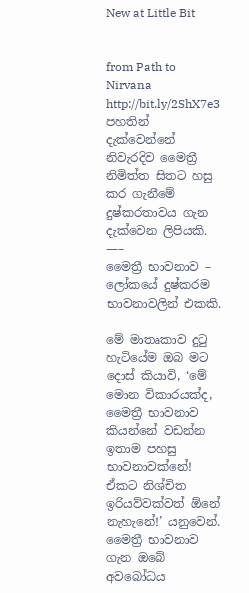New at Little Bit


from Path to Nirvana http://bit.ly/2ShX7e3
පහතින් දැක්වෙන්නේ නිවැරදිව මෛත්‍රී නිමිත්ත සිතට හසු කර ගැනීමේ දුෂ්කරතාවය ගැන දැක්වෙන ලිපියකි.
—–
මෛත්‍රී භාවනාව – ලෝකයේ දුෂ්කරම භාවනාවලින් එකකි.

මේ මාතෘකාව දුටු හැටියේම ඔබ මට දොස් කියාවි, ‘මේ මොන විකාරයක්ද, මෛත්‍රී භාවනාව කියන්නේ වඩන්න ඉතාම පහසු භාවනාවක්නේ! ඒකට නිශ්චිත ඉරියව්වක්වත් ඕනේ නැහැනේ!’ යනුවෙන්. මෛත්‍රී භාවනාව ගැන ඔබේ අවබෝධය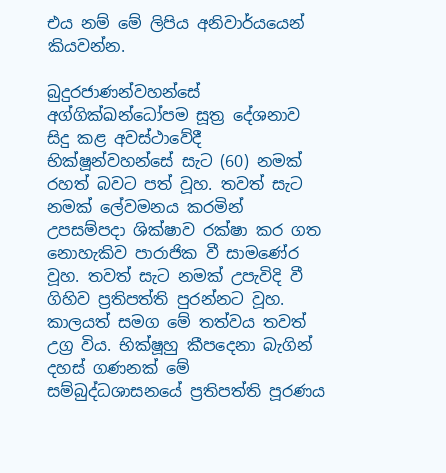එය නම් මේ ලිපිය අනිවාර්යයෙන් කියවන්න.

බුදුරජාණන්වහන්සේ අග්ගික්ඛන්ධෝපම සූත්‍ර දේශනාව සිදු කළ අවස්ථාවේදී භික්ෂූන්වහන්සේ සැට (60) නමක් රහත් බවට පත් වූහ. තවත් සැට නමක් ලේවමනය කරමින් උපසම්පදා ශික්ෂාව රක්ෂා කර ගත නොහැකිව පාරාජික වී සාමණේර වූහ. තවත් සැට නමක් උපැවිදි වී ගිහිව ප්‍රතිපත්ති පුරන්නට වූහ. කාලයත් සමග මේ තත්වය තවත් උග්‍ර විය. භික්ෂූහු කීපදෙනා බැගින් දහස් ගණනක් මේ සම්බුද්ධශාසනයේ ප්‍රතිපත්ති පූරණය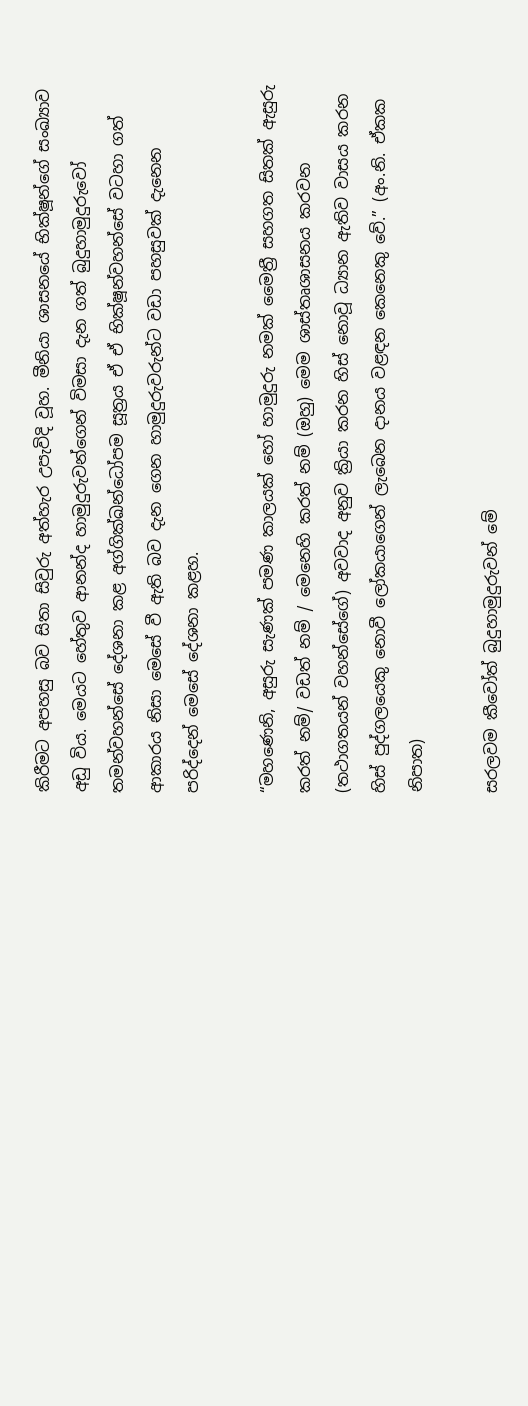කිරීමට අපහසු බව සිතා සිවුරු අත්හැර උපැවිදි වූහ. මීනියා ශාසනයේ භික්ෂූන්ගේ සංඛ්‍යාව අඩු විය. මෙයට හේතුව ආනන්ද හාමුදුරුවන්ගෙන් විමසා දැන ගත් බුදුහාමුදුරුවෝ තමන්වහන්සේ දේශනා කළ අග්ගික්ඛන්ධෝපම සූත්‍රය ඒ ඒ භික්ෂූන්වහන්සේ වටහා ගත් ආකාරය නිසා මෙසේ වී ඇති බව දැන ගෙන හාමුදුරුවරුන්ට වඩා පහසුවක් දැනෙන පරිද්දෙන් මෙසේ දේශනා කළහ.

“මහණෙනි, අසුරු සැණක් පමණ කාලයක් හෝ හාමුදුරු නමක් මෛත්‍රී සහගත සිතක් ඇසුරු කරත් නම්/ වඩත් නම් / මෙනෙහි කරත් නම් (ඔහු) මෙම ශාස්තෘශාසනය කරවන (තථාගතයන් වහන්සේගේ) අවවාද අනුව ක්‍රියා කරන හිස් නොවූ ධ්‍යාන ඇතිව වාසය කරන හිස් පුද්ගලයෙකු නොවී ලෝකයාගෙන් ලැබෙන දානය වළඳන කෙනෙකු වේ.” (අං.නි. ඒකක නිපාත)

සරලවම කීවෝත් බුදුහාමුදුරුවන් මේ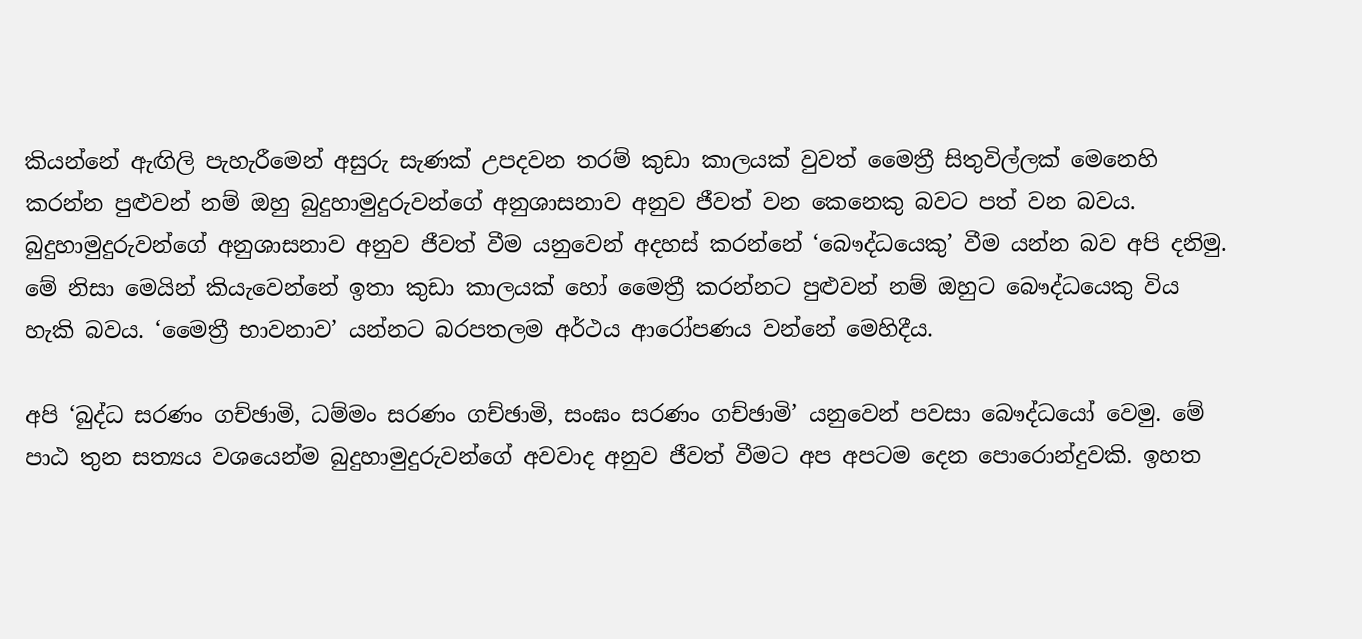කියන්නේ ඇඟිලි පැහැරීමෙන් අසුරු සැණක් උපදවන තරම් කුඩා කාලයක් වුවත් මෛත්‍රී සිතුවිල්ලක් මෙනෙහි කරන්න පුළුවන් නම් ඔහු බුදුහාමුදුරුවන්ගේ අනුශාසනාව අනුව ජීවත් වන කෙනෙකු බවට පත් වන බවය. බුදුහාමුදුරුවන්ගේ අනුශාසනාව අනුව ජීවත් වීම යනුවෙන් අදහස් කරන්නේ ‘බෞද්ධයෙකු’ වීම යන්න බව අපි දනිමු. මේ නිසා මෙයින් කියැවෙන්නේ ඉතා කුඩා කාලයක් හෝ මෛත්‍රී කරන්නට පුළුවන් නම් ඔහුට බෞද්ධයෙකු විය හැකි බවය. ‘මෛත්‍රී භාවනාව’ යන්නට බරපතලම අර්ථය ආරෝපණය වන්නේ මෙහිදීය.

අපි ‘බුද්ධ සරණං ගච්ඡාමි, ධම්මං සරණං ගච්ඡාමි, සංඝං සරණං ගච්ඡාමි’ යනුවෙන් පවසා බෞද්ධයෝ වෙමු. මේ පාඨ තුන සත්‍යය වශයෙන්ම බුදුහාමුදුරුවන්ගේ අවවාද අනුව ජීවත් වීමට අප අපටම දෙන පොරොන්දුවකි. ඉහත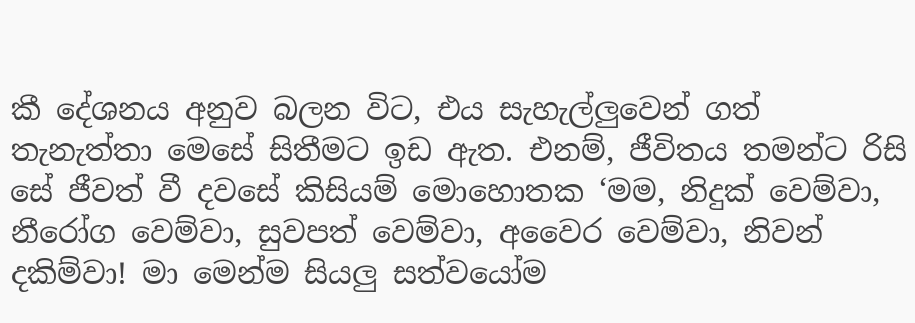කී දේශනය අනුව බලන විට, එය සැහැල්ලුවෙන් ගත් තැනැත්තා මෙසේ සිතීමට ඉඩ ඇත. එනම්, ජීවිතය තමන්ට රිසි සේ ජීවත් වී දවසේ කිසියම් මොහොතක ‘මම, නිදුක් වෙම්වා, නීරෝග වෙම්වා, සුවපත් වෙම්වා, අවෛර වෙම්වා, නිවන් දකිම්වා! මා මෙන්ම සියලු සත්වයෝම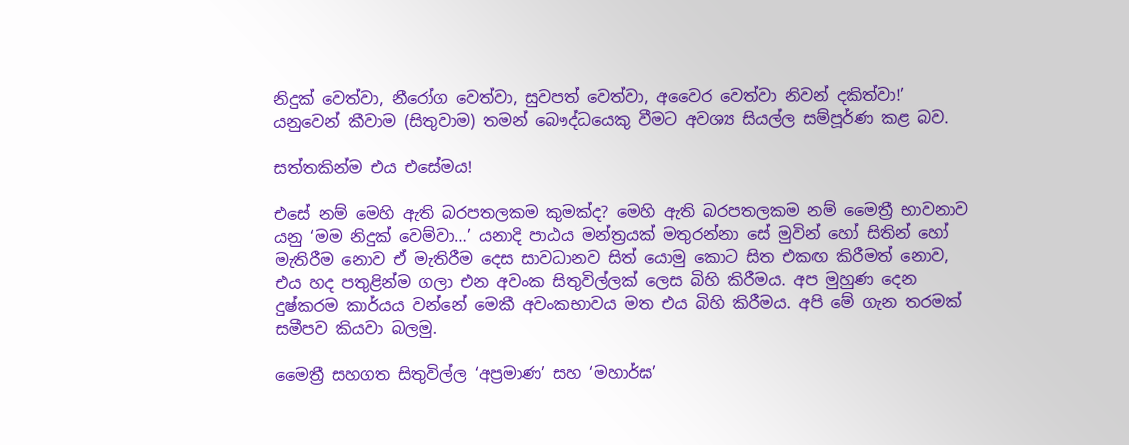නිදුක් වෙත්වා, නීරෝග වෙත්වා, සුවපත් වෙත්වා, අවෛර වෙත්වා නිවන් දකිත්වා!’ යනුවෙන් කීවාම (සිතුවාම) තමන් බෞද්ධයෙකු වීමට අවශ්‍ය සියල්ල සම්පූර්ණ කළ බව.

සත්තකින්ම එය එසේමය!

එසේ නම් මෙහි ඇති බරපතලකම කුමක්ද? මෙහි ඇති බරපතලකම නම් මෛත්‍රී භාවනාව යනු ‘මම නිදුක් වෙම්වා…’ යනාදි පාඨය මන්ත්‍රයක් මතුරන්නා සේ මුවින් හෝ සිතින් හෝ මැතිරීම නොව ඒ මැතිරීම දෙස සාවධානව සිත් යොමු කොට සිත එකඟ කිරීමත් නොව, එය හද පතුළින්ම ගලා එන අවංක සිතුවිල්ලක් ලෙස බිහි කිරීමය. අප මුහුණ දෙන දුෂ්කරම කාර්යය වන්නේ මෙකී අවංකභාවය මත එය බිහි කිරීමය. අපි මේ ගැන තරමක් සමීපව කියවා බලමු.

මෛත්‍රී සහගත සිතුවිල්ල ‘අප්‍රමාණ’ සහ ‘මහාර්ඝ’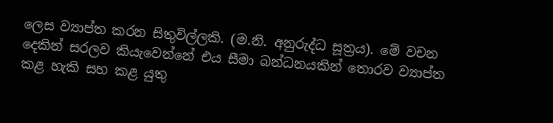ලෙස ව්‍යාප්ත කරන සිතුවිල්ලකි. (ම.නි. අනුරුද්ධ සූත්‍රය). මේ වචන දෙකින් සරලව කියැවෙන්නේ එය සීමා බන්ධනයකින් තොරව ව්‍යාප්ත කළ හැකි සහ කළ යුතු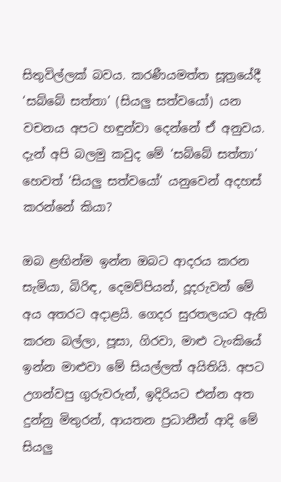සිතුවිල්ලක් බවය. කරණීයමත්ත සූත්‍රයේදී ‘සබ්බේ සත්තා’ (සියලු සත්වයෝ) යන වචනය අපට හඳුන්වා දෙන්නේ ඒ අනුවය. දැන් අපි බලමු කවුද මේ ‘සබ්බේ සත්තා’ හෙවත් ‘සියලු සත්වයෝ’ යනුවෙන් අදහස් කරන්නේ කියා?

ඔබ ළඟින්ම ඉන්න ඔබට ආදරය කරන සැමියා, බිරිඳ, දෙමව්පියන්, දූදරුවන් මේ අය අතරට අදාළයි. ගෙදර සුරතලයට ඇති කරන බල්ලා, පූසා, ගිරවා, මාළු ටැංකියේ ඉන්න මාළුවා මේ සියල්ලත් අයිතියි. අපට උගන්වපු ගුරුවරුන්, ඉදිරියට එන්න අත දුන්නු මිතුරන්, ආයතන ප්‍රධානීන් ආදි මේ සියලු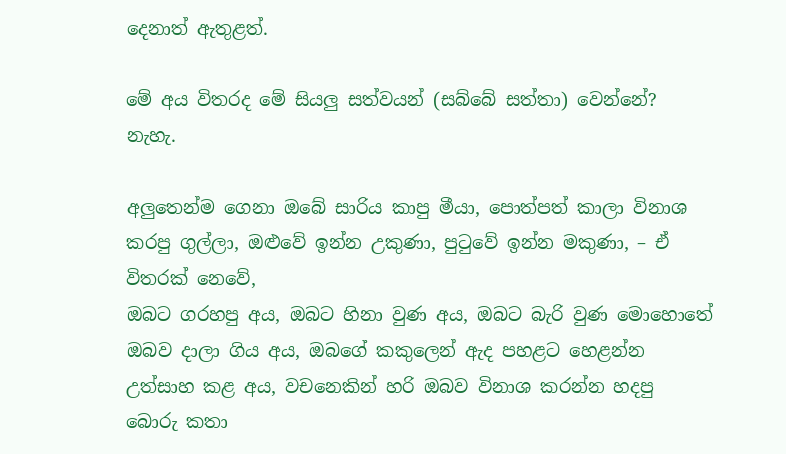දෙනාත් ඇතුළත්.

මේ අය විතරද මේ සියලු සත්වයන් (සබ්බේ සත්තා) වෙන්නේ? නැහැ.

අලුතෙන්ම ගෙනා ඔබේ සාරිය කාපු මීයා, පොත්පත් කාලා විනාශ කරපු ගුල්ලා, ඔළුවේ ඉන්න උකුණා, පුටුවේ ඉන්න මකුණා, – ඒ විතරක් නෙවේ,
ඔබට ගරහපු අය, ඔබට හිනා වුණ අය, ඔබට බැරි වුණ මොහොතේ ඔබව දාලා ගිය අය, ඔබගේ කකුලෙන් ඇද පහළට හෙළන්න උත්සාහ කළ අය, වචනෙකින් හරි ඔබව විනාශ කරන්න හදපු බොරු කතා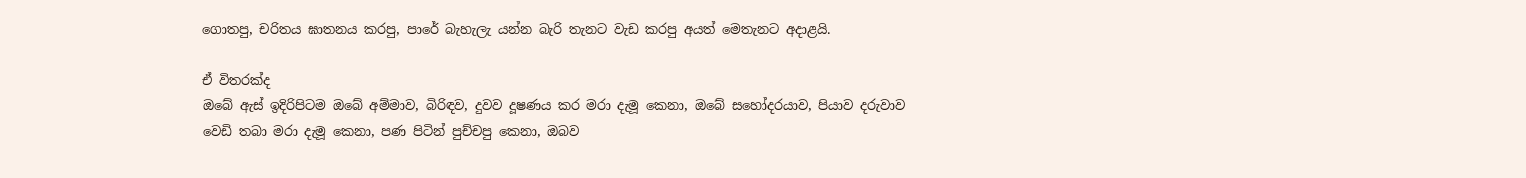ගොතපු, චරිතය ඝාතනය කරපු, පාරේ බැහැලැ යන්න බැරි තැනට වැඩ කරපු අයත් මෙතැනට අදාළයි.

ඒ විතරක්ද
ඔබේ ඇස් ඉදිරිපිටම ඔබේ අම්මාව, බිරිඳව, දුවව දූෂණය කර මරා දැමූ කෙනා, ඔබේ සහෝදරයාව, පියාව දරුවාව වෙඩි තබා මරා දැමූ කෙනා, පණ පිටින් පුච්චපු කෙනා, ඔබව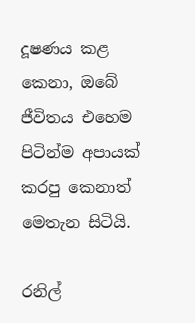දූෂණය කළ කෙනා, ඔබේ ජීවිතය එහෙම පිටින්ම අපායක් කරපු කෙනාත් මෙතැන සිටියි.

රනිල්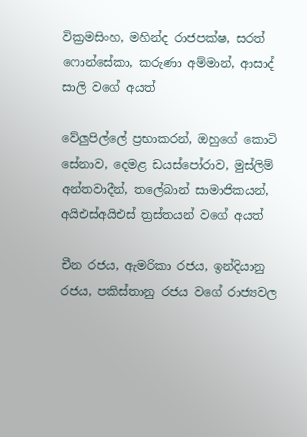වික්‍රමසිංහ, මහින්ද රාජපක්ෂ, සරත් ෆොන්සේකා, කරුණා අම්මාන්, ආසාද් සාලි වගේ අයත්

වේලුපිල්ලේ ප්‍රභාකරන්, ඔහුගේ කොටි සේනාව, දෙමළ ඩයස්පෝරාව, මුස්ලිම් අන්තවාදීන්, තලේබාන් සාමාජිකයන්, අයිඑස්අයිඑස් ත්‍රස්තයන් වගේ අයත්

චීන රජය, ඇමරිකා රජය, ඉන්දියානු රජය, පකිස්තානු රජය වගේ රාජ්‍යවල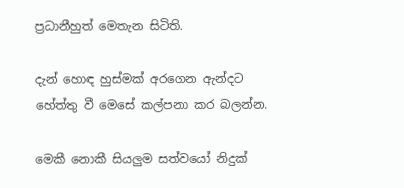ප්‍රධානීහුත් මෙතැන සිටිති.

දැන් හොඳ හුස්මක් අරගෙන ඇන්දට හේත්තු වී මෙසේ කල්පනා කර බලන්න.

මෙකී නොකී සියලුම සත්වයෝ නිදුක්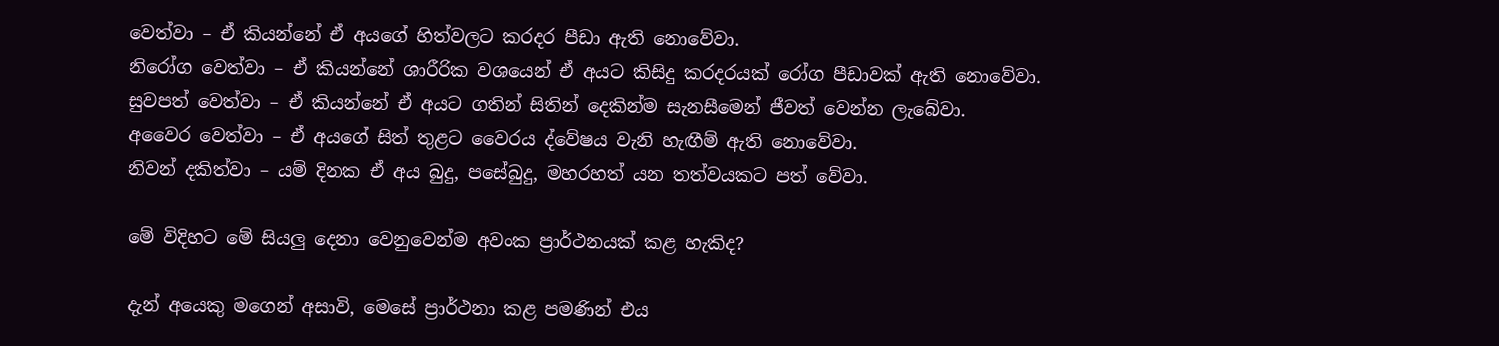වෙත්වා – ඒ කියන්නේ ඒ අයගේ හිත්වලට කරදර පීඩා ඇති නොවේවා.
නිරෝග වෙත්වා – ඒ කියන්නේ ශාරීරික වශයෙන් ඒ අයට කිසිදු කරදරයක් රෝග පීඩාවක් ඇති නොවේවා.
සුවපත් වෙත්වා – ඒ කියන්නේ ඒ අයට ගතින් සිතින් දෙකින්ම සැනසීමෙන් ජීවත් වෙන්න ලැබේවා.
අවෛර වෙත්වා – ඒ අයගේ සිත් තුළට වෛරය ද්වේෂය වැනි හැඟීම් ඇති නොවේවා.
නිවන් දකිත්වා – යම් දිනක ඒ අය බුදු, පසේබුදු, මහරහත් යන තත්වයකට පත් වේවා.

මේ විදිහට මේ සියලු දෙනා වෙනුවෙන්ම අවංක ප්‍රාර්ථනයක් කළ හැකිද?

දැන් අයෙකු මගෙන් අසාවි, මෙසේ ප්‍රාර්ථනා කළ පමණින් එය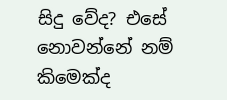සිදු වේද? එසේ නොවන්නේ නම් කිමෙක්ද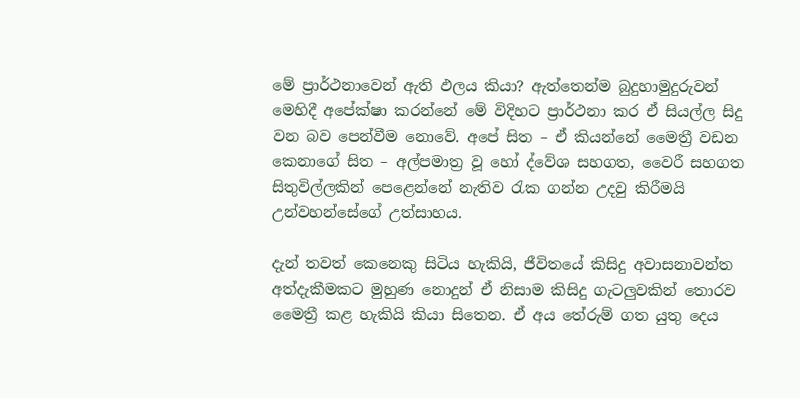මේ ප්‍රාර්ථනාවෙන් ඇති ඵලය කියා? ඇත්තෙන්ම බුදුහාමුදුරුවන් මෙහිදී අපේක්ෂා කරන්නේ මේ විදිහට ප්‍රාර්ථනා කර ඒ සියල්ල සිදු වන බව පෙන්වීම නොවේ. අපේ සිත – ඒ කියන්නේ මෛත්‍රී වඩන කෙනාගේ සිත – අල්පමාත්‍ර වූ හෝ ද්වේශ සහගත, වෛරී සහගත සිතුවිල්ලකින් පෙළෙන්නේ නැතිව රැක ගන්න උදවු කිරීමයි උන්වහන්සේගේ උත්සාහය.

දැන් තවත් කෙනෙකු සිටිය හැකියි, ජීවිතයේ කිසිදු අවාසනාවන්ත අත්දැකීමකට මුහුණ නොදුන් ඒ නිසාම කිසිදු ගැටලුවකින් තොරව මෛත්‍රී කළ හැකියි කියා සිතෙන. ඒ අය තේරුම් ගත යුතු දෙය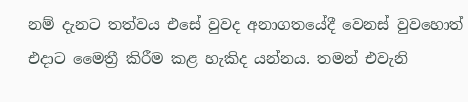නම් දැනට තත්වය එසේ වුවද අනාගතයේදී වෙනස් වුවහොත් එදාට මෛත්‍රී කිරීම කළ හැකිද යන්නය. තමන් එවැනි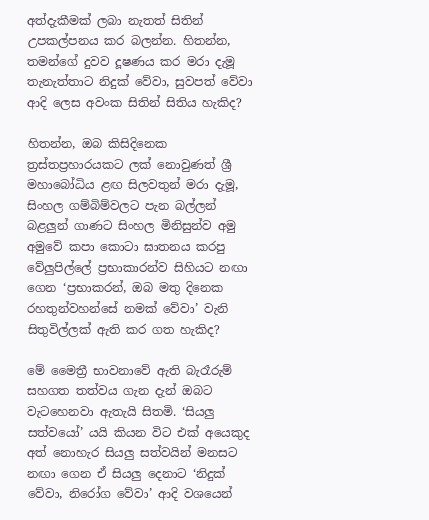අත්දැකීමක් ලබා නැතත් සිතින් උපකල්පනය කර බලන්න. හිතන්න, තමන්ගේ දුවව දූෂණය කර මරා දැමූ තැනැත්තාට නිදුක් වේවා, සුවපත් වේවා ආදි ලෙස අවංක සිතින් සිතිය හැකිද?

හිතන්න, ඔබ කිසිදිනෙක ත්‍රස්තප්‍රහාරයකට ලක් නොවුණත් ශ්‍රී මහාබෝධිය ළඟ සිලවතුන් මරා දැමූ, සිංහල ගම්බිම්වලට පැන බල්ලන් බළලුන් ගාණට සිංහල මිනිසුන්ව අමු අමුවේ කපා කොටා ඝාතනය කරපු වේලුපිල්ලේ ප්‍රභාකාරන්ව සිහියට නඟා ගෙන ‘ප්‍රභාකරන්, ඔබ මතු දිනෙක රහතුන්වහන්සේ නමක් වේවා’ වැනි සිතුවිල්ලක් ඇති කර ගත හැකිද?

මේ මෛත්‍රී භාවනාවේ ඇති බැරෑරුම් සහගත තත්වය ගැන දැන් ඔබට වැටහෙනවා ඇතැයි සිතමි. ‘සියලු සත්වයෝ’ යයි කියන විට එක් අයෙකුද අත් නොහැර සියලු සත්වයින් මනසට නඟා ගෙන ඒ සියලු දෙනාට ‘නිදුක් වේවා, නිරෝග වේවා’ ආදි වශයෙන්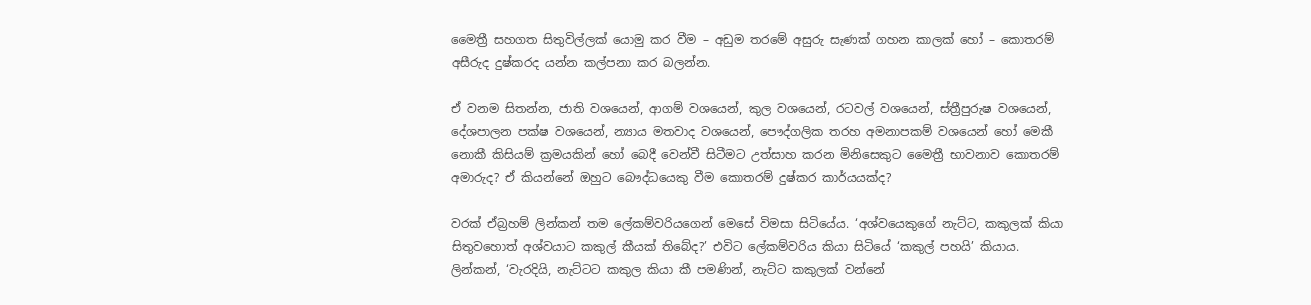මෛත්‍රී සහගත සිතුවිල්ලක් යොමු කර වීම – අඩුම තරමේ අසුරු සැණක් ගහන කාලක් හෝ – කොතරම් අසීරුද දුෂ්කරද යන්න කල්පනා කර බලන්න.

ඒ වනම සිතන්න, ජාති වශයෙන්, ආගම් වශයෙන්, කුල වශයෙන්, රටවල් වශයෙන්, ස්ත්‍රීපුරුෂ වශයෙන්, දේශපාලන පක්ෂ වශයෙන්, න්‍යාය මතවාද වශයෙන්, පෞද්ගලික තරහ අමනාපකම් වශයෙන් හෝ මෙකී නොකී කිසියම් ක්‍රමයකින් හෝ බෙදී වෙන්වී සිටීමට උත්සාහ කරන මිනිසෙකුට මෛත්‍රී භාවනාව කොතරම් අමාරුද? ඒ කියන්නේ ඔහුට බෞද්ධයෙකු වීම කොතරම් දුෂ්කර කාර්යයක්ද?

වරක් ඒබ්‍රහම් ලින්කන් තම ලේකම්වරියගෙන් මෙසේ විමසා සිටියේය. ‘අශ්වයෙකුගේ නැට්ට, කකුලක් කියා සිතුවහොත් අශ්වයාට කකුල් කීයක් තිබේද?’ එවිට ලේකම්වරිය කියා සිටියේ ‘කකුල් පහයි’ කියාය. ලින්කන්, ‘වැරදියි, නැට්ටට කකුල කියා කී පමණින්, නැට්ට කකුලක් වන්නේ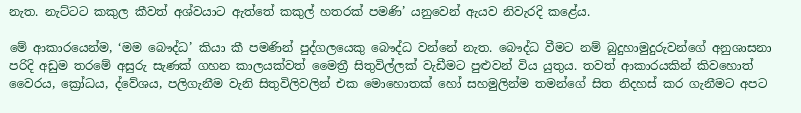නැත. නැට්ටට කකුල කීවත් අශ්වයාට ඇත්තේ කකුල් හතරක් පමණි’ යනුවෙන් ඇයව නිවැරදි කළේය.

මේ ආකාරයෙන්ම, ‘මම බෞද්ධ’ කියා කී පමණින් පුද්ගලයෙකු බෞද්ධ වන්නේ නැත. බෞද්ධ වීමට නම් බුදුහාමුදුරුවන්ගේ අනුශාසනා පරිදි අඩුම තරමේ අසුරු සැණක් ගහන කාලයක්වත් මෛත්‍රී සිතුවිල්ලක් වැඩීමට පුළුවන් විය යුතුය. තවත් ආකාරයකින් කිවහොත් වෛරය, ක්‍රෝධය, ද්වේශය, පලිගැනීම වැනි සිතුවිලිවලින් එක මොහොතක් හෝ සහමුලින්ම තමන්ගේ සිත නිදහස් කර ගැනීමට අපට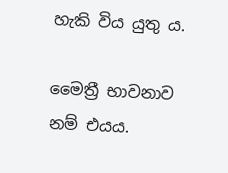හැකි විය යුතු ය.

මෛත්‍රී භාවනාව නම් එයය.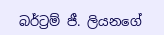බර්ට්‍රම් ජී. ලියනගේ